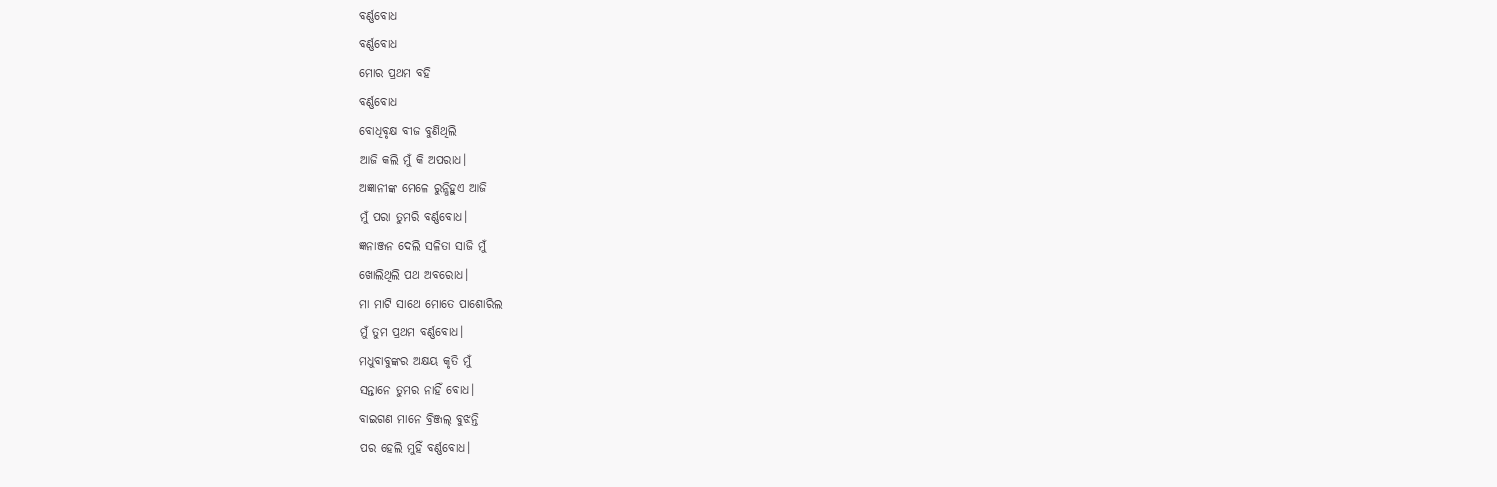ବର୍ଣ୍ଣବୋଧ
ବର୍ଣ୍ଣବୋଧ
ମୋର ପ୍ରଥମ ବହି
ବର୍ଣ୍ଣବୋଧ
ବୋଧିବୃକ୍ଷ ବୀଜ ବୁଣିଥିଲି
ଆଜି କଲି ମୁଁ କି ଅପରାଧ।
ଅଜ୍ଞାନୀଙ୍କ ମେଳେ ରୁନ୍ଧିହୁଏ ଆଜି
ମୁଁ ପରା ତୁମରି ବର୍ଣ୍ଣବୋଧ।
ଜ୍ଞନାଞ୍ଜନ ଦେଲି ସଳିତା ସାଜି ମୁଁ
ଖୋଲିଥିଲି ପଥ ଅବରୋଧ।
ମା ମାଟି ସାଥେ ମୋତେ ପାଶୋରିଲ
ମୁଁ ତୁମ ପ୍ରଥମ ବର୍ଣ୍ଣବୋଧ।
ମଧୁବାବୁଙ୍କର ଅକ୍ଷୟ କୃତି ମୁଁ
ସନ୍ତାନେ ତୁମର ନାହିଁ ବୋଧ।
ବାଇଗଣ ମାନେ ବ୍ରିଞ୍ଜଲ୍ ବୁଝନ୍ତି
ପର ହେଲି ମୁହିଁ ବର୍ଣ୍ଣବୋଧ।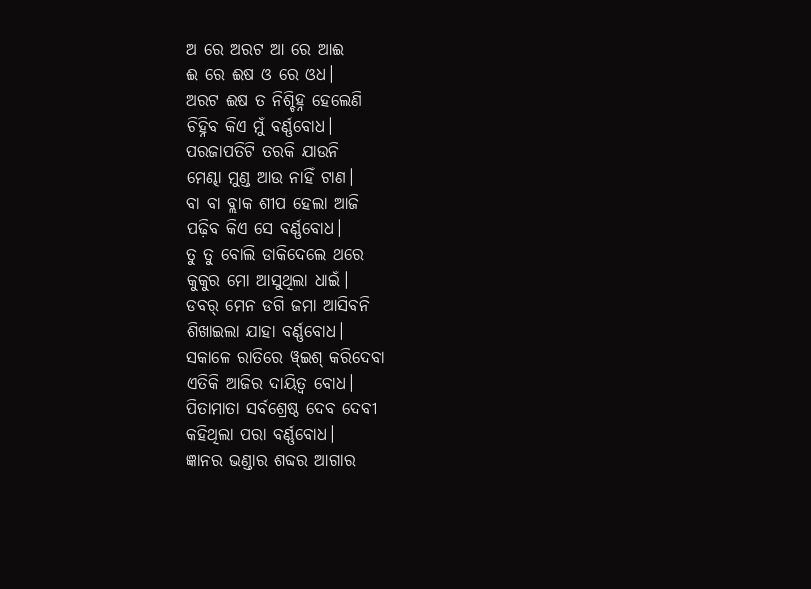ଅ ରେ ଅରଟ ଆ ରେ ଆଈ
ଈ ରେ ଈଷ ଓ ରେ ଓଧ।
ଅରଟ ଈଷ ତ ନିଶ୍ଚିହ୍ନ ହେଲେଣି
ଚିହ୍ନିବ କିଏ ମୁଁ ବର୍ଣ୍ଣବୋଧ।
ପରଜାପତିଟି ତରକି ଯାଉନି
ମେଣ୍ଢା ମୁଣ୍ଡ ଆଉ ନାହିଁ ଟାଣ।
ବା ବା ବ୍ଲାକ ଶୀପ ହେଲା ଆଜି
ପଢ଼ିବ କିଏ ସେ ବର୍ଣ୍ଣବୋଧ।
ତୁ ତୁ ବୋଲି ଡାକିଦେଲେ ଥରେ
କୁକୁର ମୋ ଆସୁଥିଲା ଧାଇଁ।
ଡବର୍ ମେନ ଡଗି ଜମା ଆସିବନି
ଶିଖାଇଲା ଯାହା ବର୍ଣ୍ଣବୋଧ।
ସକାଳେ ରାତିରେ ୱ୍ଇଶ୍ କରିଦେବା
ଏତିକି ଆଜିର ଦାୟିତ୍ୱ ବୋଧ।
ପିତାମାତା ସର୍ବଶ୍ରେଷ୍ଠ ଦେବ ଦେବୀ
କହିଥିଲା ପରା ବର୍ଣ୍ଣବୋଧ।
ଜ୍ଞାନର ଭଣ୍ଡାର ଶବ୍ଦର ଆଗାର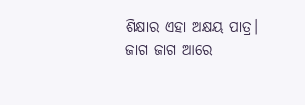ଶିକ୍ଷାର ଏହା ଅକ୍ଷୟ ପାତ୍ର।
ଜାଗ ଜାଗ ଆରେ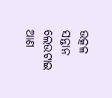ଉତ୍କଳ ସନ୍ତାନ
ଲେଉଟାଇ ଆଣ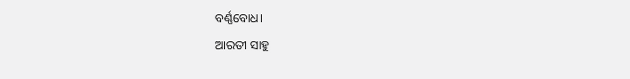ବର୍ଣ୍ଣବୋଧ।
ଆରତୀ ସାହୁ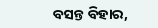ବସନ୍ତ ବିହାର,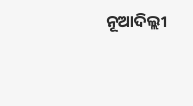ନୂଆଦିଲ୍ଲୀ